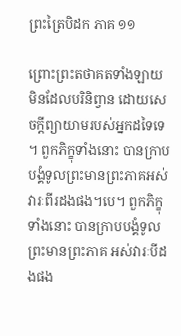ព្រះត្រៃបិដក ភាគ ១១

ព្រោះព្រះតថាគតទាំងឡាយ មិនដែលបរិនិព្វាន ដោយសេចក្តីព្យាយាមរបស់អ្នកដទៃទេ។ ពួកភិក្ខុទាំងនោះ បានក្រាបបង្គំទូលព្រះមានព្រះភាគអស់វារៈពីរដងផង។បេ។ ពួកភិក្ខុទាំងនោះ បានក្រាបបង្គំទូលព្រះមានព្រះភាគ អស់វារៈបីដងផង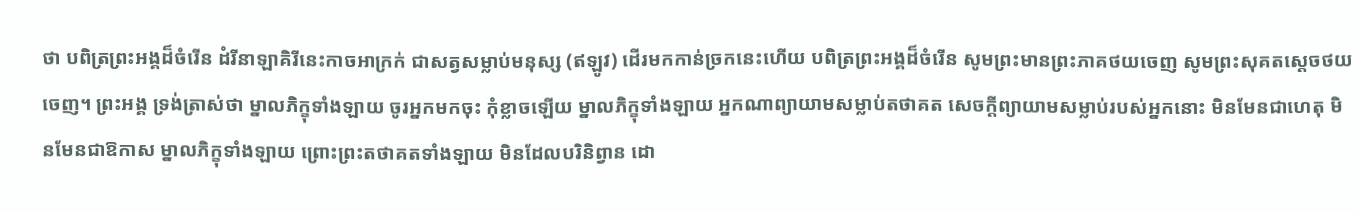ថា បពិត្រព្រះអង្គដ៏ចំរើន ដំរីនាឡាគិរីនេះកាចអាក្រក់ ជាសត្វសម្លាប់មនុស្ស (ឥឡូវ) ដើរមកកាន់ច្រកនេះហើយ បពិត្រព្រះអង្គដ៏ចំរើន សូមព្រះមានព្រះភាគថយចេញ សូមព្រះសុគតស្តេចថយចេញ។ ព្រះអង្គ ទ្រង់ត្រាស់ថា ម្នាលភិក្ខុទាំងឡាយ ចូរអ្នកមកចុះ កុំខ្លាចឡើយ ម្នាលភិក្ខុទាំងឡាយ អ្នកណាព្យាយាមសម្លាប់តថាគត សេចក្តីព្យាយាមសម្លាប់របស់អ្នកនោះ មិនមែនជាហេតុ មិនមែនជាឱកាស ម្នាលភិក្ខុទាំងឡាយ ព្រោះព្រះតថាគតទាំងឡាយ មិនដែលបរិនិព្វាន ដោ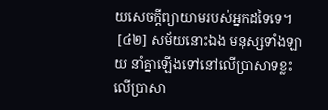យសេចក្តីព្យាយាមរបស់អ្នកដទៃទេ។
 [៤២] សម័យនោះឯង មនុស្សទាំងឡាយ នាំគ្នាឡើងទៅនៅលើប្រាសាទខ្លះ លើប្រាសា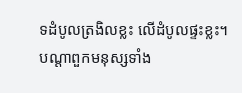ទដំបូលត្រងិលខ្លះ លើដំបូលផ្ទះខ្លះ។ បណ្តាពួកមនុស្សទាំង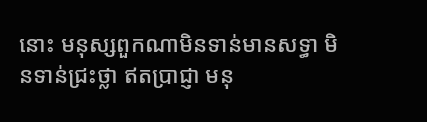នោះ មនុស្សពួកណាមិនទាន់មានសទ្ធា មិនទាន់ជ្រះថ្លា ឥតប្រាជ្ញា មនុ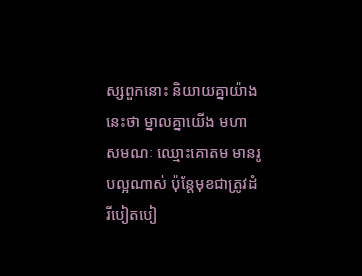ស្សពួកនោះ និយាយគ្នាយ៉ាងនេះថា ម្នាលគ្នាយើង មហាសមណៈ ឈ្មោះគោតម មានរូបល្អណាស់ ប៉ុន្តែមុខជាត្រូវដំរីបៀតបៀ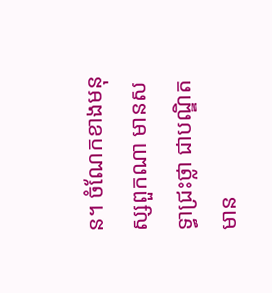ន។ ចំណែកខាងមនុស្សពួកណា មានសទ្ធាជ្រះថ្លា ជាបណ្ឌិត មាន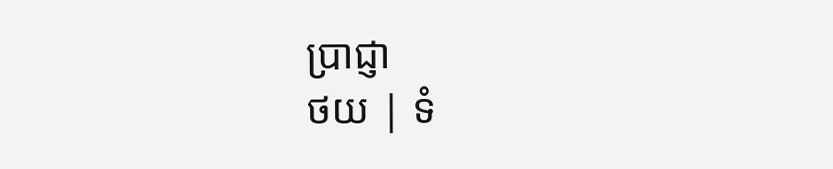ប្រាជ្ញា
ថយ | ទំ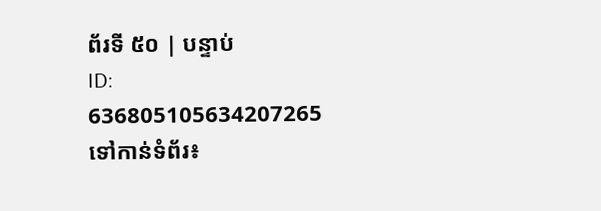ព័រទី ៥០ | បន្ទាប់
ID: 636805105634207265
ទៅកាន់ទំព័រ៖